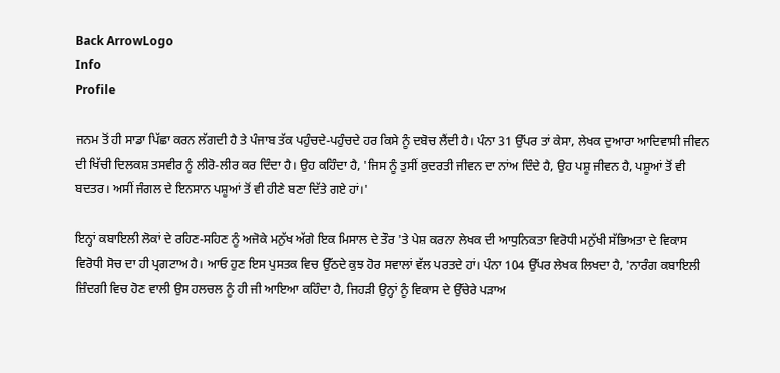Back ArrowLogo
Info
Profile

ਜਨਮ ਤੋਂ ਹੀ ਸਾਡਾ ਪਿੱਛਾ ਕਰਨ ਲੱਗਦੀ ਹੈ ਤੇ ਪੰਜਾਬ ਤੱਕ ਪਹੁੰਚਦੇ-ਪਹੁੰਚਦੇ ਹਰ ਕਿਸੇ ਨੂੰ ਦਬੋਚ ਲੈਂਦੀ ਹੈ। ਪੰਨਾ 31 ਉੱਪਰ ਤਾਂ ਕੇਸਾ, ਲੇਖਕ ਦੁਆਰਾ ਆਦਿਵਾਸੀ ਜੀਵਨ ਦੀ ਖਿੱਚੀ ਦਿਲਕਸ਼ ਤਸਵੀਰ ਨੂੰ ਲੀਰੋ-ਲੀਰ ਕਰ ਦਿੰਦਾ ਹੈ। ਉਹ ਕਹਿੰਦਾ ਹੈ, 'ਜਿਸ ਨੂੰ ਤੁਸੀਂ ਕੁਦਰਤੀ ਜੀਵਨ ਦਾ ਨਾਂਅ ਦਿੰਦੇ ਹੈ, ਉਹ ਪਸ਼ੂ ਜੀਵਨ ਹੈ, ਪਸ਼ੂਆਂ ਤੋਂ ਵੀ ਬਦਤਰ। ਅਸੀਂ ਜੰਗਲ ਦੇ ਇਨਸਾਨ ਪਸ਼ੂਆਂ ਤੋਂ ਵੀ ਹੀਣੇ ਬਣਾ ਦਿੱਤੇ ਗਏ ਹਾਂ।'

ਇਨ੍ਹਾਂ ਕਬਾਇਲੀ ਲੋਕਾਂ ਦੇ ਰਹਿਣ-ਸਹਿਣ ਨੂੰ ਅਜੋਕੇ ਮਨੁੱਖ ਅੱਗੇ ਇਕ ਮਿਸਾਲ ਦੇ ਤੌਰ 'ਤੇ ਪੇਸ਼ ਕਰਨਾ ਲੇਖਕ ਦੀ ਆਧੁਨਿਕਤਾ ਵਿਰੋਧੀ ਮਨੁੱਖੀ ਸੱਭਿਅਤਾ ਦੇ ਵਿਕਾਸ ਵਿਰੋਧੀ ਸੋਚ ਦਾ ਹੀ ਪ੍ਰਗਟਾਅ ਹੈ। ਆਓ ਹੁਣ ਇਸ ਪੁਸਤਕ ਵਿਚ ਉੱਠਦੇ ਕੁਝ ਹੋਰ ਸਵਾਲਾਂ ਵੱਲ ਪਰਤਦੇ ਹਾਂ। ਪੰਨਾ 104 ਉੱਪਰ ਲੇਖਕ ਲਿਖਦਾ ਹੈ, 'ਨਾਰੰਗ ਕਬਾਇਲੀ ਜ਼ਿੰਦਗੀ ਵਿਚ ਹੋਣ ਵਾਲੀ ਉਸ ਹਲਚਲ ਨੂੰ ਹੀ ਜੀ ਆਇਆ ਕਹਿੰਦਾ ਹੈ, ਜਿਹੜੀ ਉਨ੍ਹਾਂ ਨੂੰ ਵਿਕਾਸ ਦੇ ਉੱਚੇਰੇ ਪੜਾਅ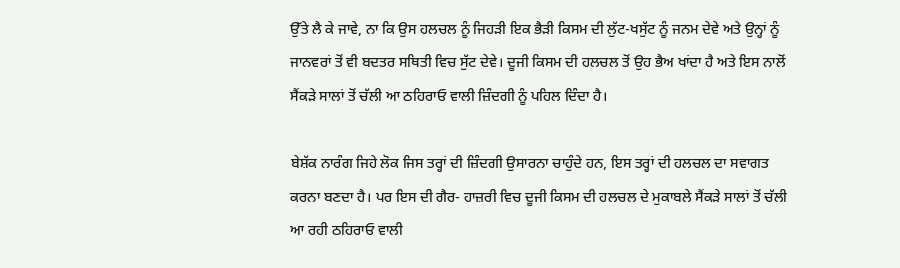ਉੱਤੇ ਲੈ ਕੇ ਜਾਵੇ, ਨਾ ਕਿ ਉਸ ਹਲਚਲ ਨੂੰ ਜਿਹੜੀ ਇਕ ਭੈੜੀ ਕਿਸਮ ਦੀ ਲੁੱਟ-ਖਸੁੱਟ ਨੂੰ ਜਨਮ ਦੇਵੇ ਅਤੇ ਉਨ੍ਹਾਂ ਨੂੰ ਜਾਨਵਰਾਂ ਤੋਂ ਵੀ ਬਦਤਰ ਸਥਿਤੀ ਵਿਚ ਸੁੱਟ ਦੇਵੇ। ਦੂਜੀ ਕਿਸਮ ਦੀ ਹਲਚਲ ਤੋਂ ਉਹ ਭੈਅ ਖਾਂਦਾ ਹੈ ਅਤੇ ਇਸ ਨਾਲੋਂ ਸੈਂਕੜੇ ਸਾਲਾਂ ਤੋਂ ਚੱਲੀ ਆ ਠਹਿਰਾਓ ਵਾਲੀ ਜ਼ਿੰਦਗੀ ਨੂੰ ਪਹਿਲ ਦਿੰਦਾ ਹੈ।

ਬੇਸ਼ੱਕ ਨਾਰੰਗ ਜਿਹੇ ਲੋਕ ਜਿਸ ਤਰ੍ਹਾਂ ਦੀ ਜ਼ਿੰਦਗੀ ਉਸਾਰਨਾ ਚਾਹੁੰਦੇ ਹਨ, ਇਸ ਤਰ੍ਹਾਂ ਦੀ ਹਲਚਲ ਦਾ ਸਵਾਗਤ ਕਰਨਾ ਬਣਦਾ ਹੈ। ਪਰ ਇਸ ਦੀ ਗੈਰ- ਹਾਜ਼ਰੀ ਵਿਚ ਦੂਜੀ ਕਿਸਮ ਦੀ ਹਲਚਲ ਦੇ ਮੁਕਾਬਲੇ ਸੈਂਕੜੇ ਸਾਲਾਂ ਤੋਂ ਚੱਲੀ ਆ ਰਹੀ ਠਹਿਰਾਓ ਵਾਲੀ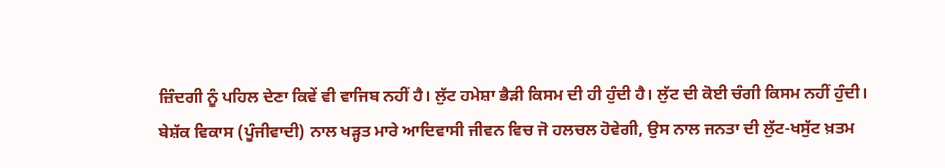ਜ਼ਿੰਦਗੀ ਨੂੰ ਪਹਿਲ ਦੇਣਾ ਕਿਵੇਂ ਵੀ ਵਾਜਿਬ ਨਹੀਂ ਹੈ। ਲੁੱਟ ਹਮੇਸ਼ਾ ਭੈੜੀ ਕਿਸਮ ਦੀ ਹੀ ਹੁੰਦੀ ਹੈ। ਲੁੱਟ ਦੀ ਕੋਈ ਚੰਗੀ ਕਿਸਮ ਨਹੀਂ ਹੁੰਦੀ। ਬੇਸ਼ੱਕ ਵਿਕਾਸ (ਪੂੰਜੀਵਾਦੀ) ਨਾਲ ਖੜ੍ਹਤ ਮਾਰੇ ਆਦਿਵਾਸੀ ਜੀਵਨ ਵਿਚ ਜੋ ਹਲਚਲ ਹੋਵੇਗੀ, ਉਸ ਨਾਲ ਜਨਤਾ ਦੀ ਲੁੱਟ-ਖਸੁੱਟ ਖ਼ਤਮ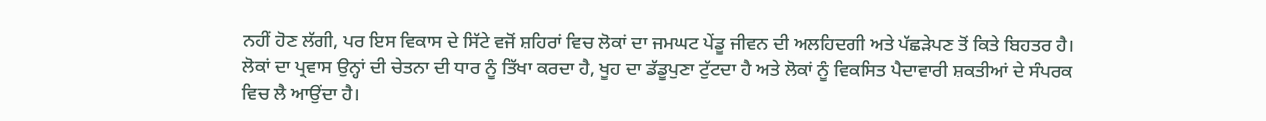ਨਹੀਂ ਹੋਣ ਲੱਗੀ, ਪਰ ਇਸ ਵਿਕਾਸ ਦੇ ਸਿੱਟੇ ਵਜੋਂ ਸ਼ਹਿਰਾਂ ਵਿਚ ਲੋਕਾਂ ਦਾ ਜਮਘਟ ਪੇਂਡੂ ਜੀਵਨ ਦੀ ਅਲਹਿਦਗੀ ਅਤੇ ਪੱਛੜੇਪਣ ਤੋਂ ਕਿਤੇ ਬਿਹਤਰ ਹੈ। ਲੋਕਾਂ ਦਾ ਪ੍ਰਵਾਸ ਉਨ੍ਹਾਂ ਦੀ ਚੇਤਨਾ ਦੀ ਧਾਰ ਨੂੰ ਤਿੱਖਾ ਕਰਦਾ ਹੈ, ਖੂਹ ਦਾ ਡੱਡੂਪੁਣਾ ਟੁੱਟਦਾ ਹੈ ਅਤੇ ਲੋਕਾਂ ਨੂੰ ਵਿਕਸਿਤ ਪੈਦਾਵਾਰੀ ਸ਼ਕਤੀਆਂ ਦੇ ਸੰਪਰਕ ਵਿਚ ਲੈ ਆਉਂਦਾ ਹੈ।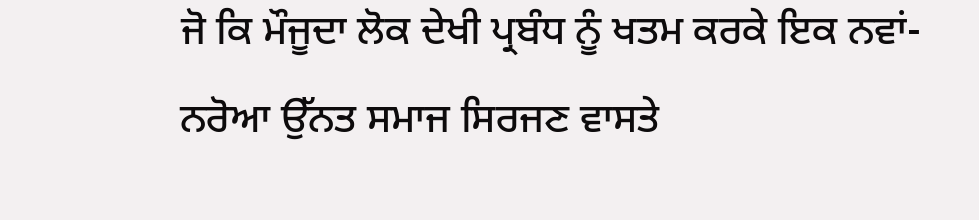ਜੋ ਕਿ ਮੌਜੂਦਾ ਲੋਕ ਦੇਖੀ ਪ੍ਰਬੰਧ ਨੂੰ ਖਤਮ ਕਰਕੇ ਇਕ ਨਵਾਂ-ਨਰੋਆ ਉੱਨਤ ਸਮਾਜ ਸਿਰਜਣ ਵਾਸਤੇ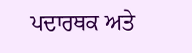ਪਦਾਰਥਕ ਅਤੇ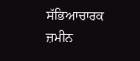ਸੱਭਿਆਚਾਰਕ ਜ਼ਮੀਨ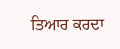ਤਿਆਰ ਕਰਦਾ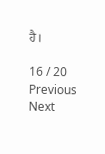ਹੈ।

16 / 20
Previous
Next